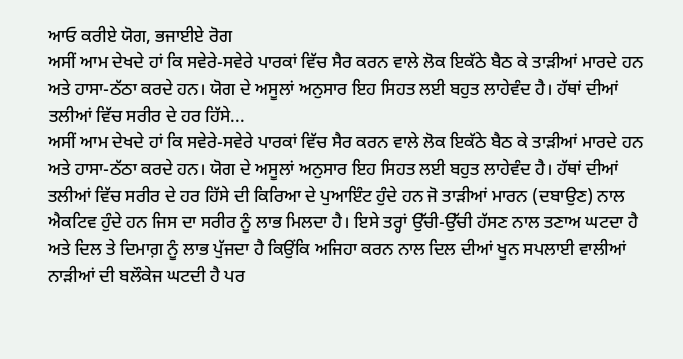ਆਓ ਕਰੀਏ ਯੋਗ, ਭਜਾਈਏ ਰੋਗ
ਅਸੀਂ ਆਮ ਦੇਖਦੇ ਹਾਂ ਕਿ ਸਵੇਰੇ-ਸਵੇਰੇ ਪਾਰਕਾਂ ਵਿੱਚ ਸੈਰ ਕਰਨ ਵਾਲੇ ਲੋਕ ਇਕੱਠੇ ਬੈਠ ਕੇ ਤਾੜੀਆਂ ਮਾਰਦੇ ਹਨ ਅਤੇ ਹਾਸਾ-ਠੱਠਾ ਕਰਦੇ ਹਨ। ਯੋਗ ਦੇ ਅਸੂਲਾਂ ਅਨੁਸਾਰ ਇਹ ਸਿਹਤ ਲਈ ਬਹੁਤ ਲਾਹੇਵੰਦ ਹੈ। ਹੱਥਾਂ ਦੀਆਂ ਤਲੀਆਂ ਵਿੱਚ ਸਰੀਰ ਦੇ ਹਰ ਹਿੱਸੇ...
ਅਸੀਂ ਆਮ ਦੇਖਦੇ ਹਾਂ ਕਿ ਸਵੇਰੇ-ਸਵੇਰੇ ਪਾਰਕਾਂ ਵਿੱਚ ਸੈਰ ਕਰਨ ਵਾਲੇ ਲੋਕ ਇਕੱਠੇ ਬੈਠ ਕੇ ਤਾੜੀਆਂ ਮਾਰਦੇ ਹਨ ਅਤੇ ਹਾਸਾ-ਠੱਠਾ ਕਰਦੇ ਹਨ। ਯੋਗ ਦੇ ਅਸੂਲਾਂ ਅਨੁਸਾਰ ਇਹ ਸਿਹਤ ਲਈ ਬਹੁਤ ਲਾਹੇਵੰਦ ਹੈ। ਹੱਥਾਂ ਦੀਆਂ ਤਲੀਆਂ ਵਿੱਚ ਸਰੀਰ ਦੇ ਹਰ ਹਿੱਸੇ ਦੀ ਕਿਰਿਆ ਦੇ ਪੁਆਇੰਟ ਹੁੰਦੇ ਹਨ ਜੋ ਤਾੜੀਆਂ ਮਾਰਨ (ਦਬਾਉਣ) ਨਾਲ ਐਕਟਿਵ ਹੁੰਦੇ ਹਨ ਜਿਸ ਦਾ ਸਰੀਰ ਨੂੰ ਲਾਭ ਮਿਲਦਾ ਹੈ। ਇਸੇ ਤਰ੍ਹਾਂ ਉੱਚੀ-ਉੱਚੀ ਹੱਸਣ ਨਾਲ ਤਣਾਅ ਘਟਦਾ ਹੈ ਅਤੇ ਦਿਲ ਤੇ ਦਿਮਾਗ਼ ਨੂੰ ਲਾਭ ਪੁੱਜਦਾ ਹੈ ਕਿਉਂਕਿ ਅਜਿਹਾ ਕਰਨ ਨਾਲ ਦਿਲ ਦੀਆਂ ਖੂਨ ਸਪਲਾਈ ਵਾਲੀਆਂ ਨਾੜੀਆਂ ਦੀ ਬਲੌਕੇਜ ਘਟਦੀ ਹੈ ਪਰ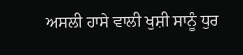ਅਸਲੀ ਹਾਸੇ ਵਾਲੀ ਖੁਸ਼ੀ ਸਾਨੂੰ ਧੁਰ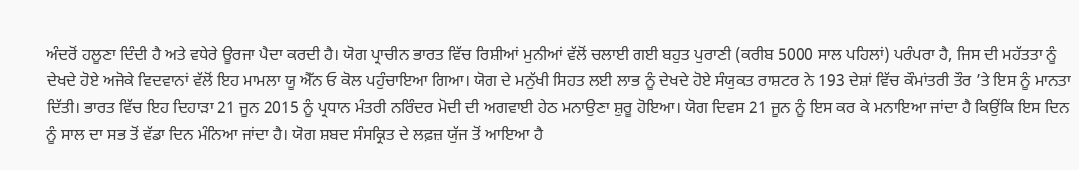ਅੰਦਰੋਂ ਹਲੂਣਾ ਦਿੰਦੀ ਹੈ ਅਤੇ ਵਧੇਰੇ ਊਰਜਾ ਪੈਦਾ ਕਰਦੀ ਹੈ। ਯੋਗ ਪ੍ਰਾਚੀਨ ਭਾਰਤ ਵਿੱਚ ਰਿਸ਼ੀਆਂ ਮੁਨੀਆਂ ਵੱਲੋਂ ਚਲਾਈ ਗਈ ਬਹੁਤ ਪੁਰਾਣੀ (ਕਰੀਬ 5000 ਸਾਲ ਪਹਿਲਾਂ) ਪਰੰਪਰਾ ਹੈ, ਜਿਸ ਦੀ ਮਹੱਤਤਾ ਨੂੰ ਦੇਖਦੇ ਹੋਏ ਅਜੋਕੇ ਵਿਦਵਾਨਾਂ ਵੱਲੋਂ ਇਹ ਮਾਮਲਾ ਯੂ ਐੱਨ ਓ ਕੋਲ ਪਹੁੰਚਾਇਆ ਗਿਆ। ਯੋਗ ਦੇ ਮਨੁੱਖੀ ਸਿਹਤ ਲਈ ਲਾਭ ਨੂੰ ਦੇਖਦੇ ਹੋਏ ਸੰਯੁਕਤ ਰਾਸ਼ਟਰ ਨੇ 193 ਦੇਸ਼ਾਂ ਵਿੱਚ ਕੌਮਾਂਤਰੀ ਤੌਰ ’ਤੇ ਇਸ ਨੂੰ ਮਾਨਤਾ ਦਿੱਤੀ। ਭਾਰਤ ਵਿੱਚ ਇਹ ਦਿਹਾੜਾ 21 ਜੂਨ 2015 ਨੂੰ ਪ੍ਰਧਾਨ ਮੰਤਰੀ ਨਰਿੰਦਰ ਮੋਦੀ ਦੀ ਅਗਵਾਈ ਹੇਠ ਮਨਾਉਣਾ ਸ਼ੁਰੂ ਹੋਇਆ। ਯੋਗ ਦਿਵਸ 21 ਜੂਨ ਨੂੰ ਇਸ ਕਰ ਕੇ ਮਨਾਇਆ ਜਾਂਦਾ ਹੈ ਕਿਉਂਕਿ ਇਸ ਦਿਨ ਨੂੰ ਸਾਲ ਦਾ ਸਭ ਤੋਂ ਵੱਡਾ ਦਿਨ ਮੰਨਿਆ ਜਾਂਦਾ ਹੈ। ਯੋਗ ਸ਼ਬਦ ਸੰਸਕ੍ਰਿਤ ਦੇ ਲਫ਼ਜ਼ ਯੁੱਜ ਤੋਂ ਆਇਆ ਹੈ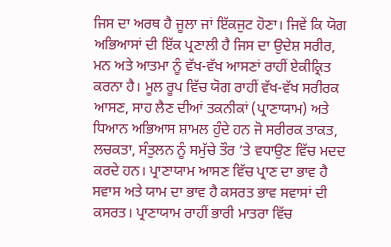ਜਿਸ ਦਾ ਅਰਥ ਹੈ ਜੂਲਾ ਜਾਂ ਇੱਕਜੁਟ ਹੋਣਾ। ਜਿਵੇਂ ਕਿ ਯੋਗ ਅਭਿਆਸਾਂ ਦੀ ਇੱਕ ਪ੍ਰਣਾਲੀ ਹੈ ਜਿਸ ਦਾ ਉਦੇਸ਼ ਸਰੀਰ, ਮਨ ਅਤੇ ਆਤਮਾ ਨੂੰ ਵੱਖ-ਵੱਖ ਆਸਣਾਂ ਰਾਹੀਂ ਏਕੀਕ੍ਰਿਤ ਕਰਨਾ ਹੈ। ਮੂਲ ਰੂਪ ਵਿੱਚ ਯੋਗ ਰਾਹੀਂ ਵੱਖ-ਵੱਖ ਸਰੀਰਕ ਆਸਣ, ਸਾਹ ਲੈਣ ਦੀਆਂ ਤਕਨੀਕਾਂ (ਪ੍ਰਾਣਾਯਾਮ) ਅਤੇ ਧਿਆਨ ਅਭਿਆਸ ਸ਼ਾਮਲ ਹੁੰਦੇ ਹਨ ਜੋ ਸਰੀਰਕ ਤਾਕਤ, ਲਚਕਤਾ, ਸੰਤੁਲਨ ਨੂੰ ਸਮੁੱਚੇ ਤੌਰ ’ਤੇ ਵਧਾਉਣ ਵਿੱਚ ਮਦਦ ਕਰਦੇ ਹਨ। ਪ੍ਰਾਣਾਯਾਮ ਆਸਣ ਵਿੱਚ ਪ੍ਰਾਣ ਦਾ ਭਾਵ ਹੈ ਸਵਾਸ ਅਤੇ ਯਾਮ ਦਾ ਭਾਵ ਹੈ ਕਸਰਤ ਭਾਵ ਸਵਾਸਾਂ ਦੀ ਕਸਰਤ। ਪ੍ਰਾਣਾਯਾਮ ਰਾਹੀਂ ਭਾਰੀ ਮਾਤਰਾ ਵਿੱਚ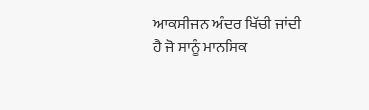ਆਕਸੀਜਨ ਅੰਦਰ ਖਿੱਚੀ ਜਾਂਦੀ ਹੈ ਜੋ ਸਾਨੂੰ ਮਾਨਸਿਕ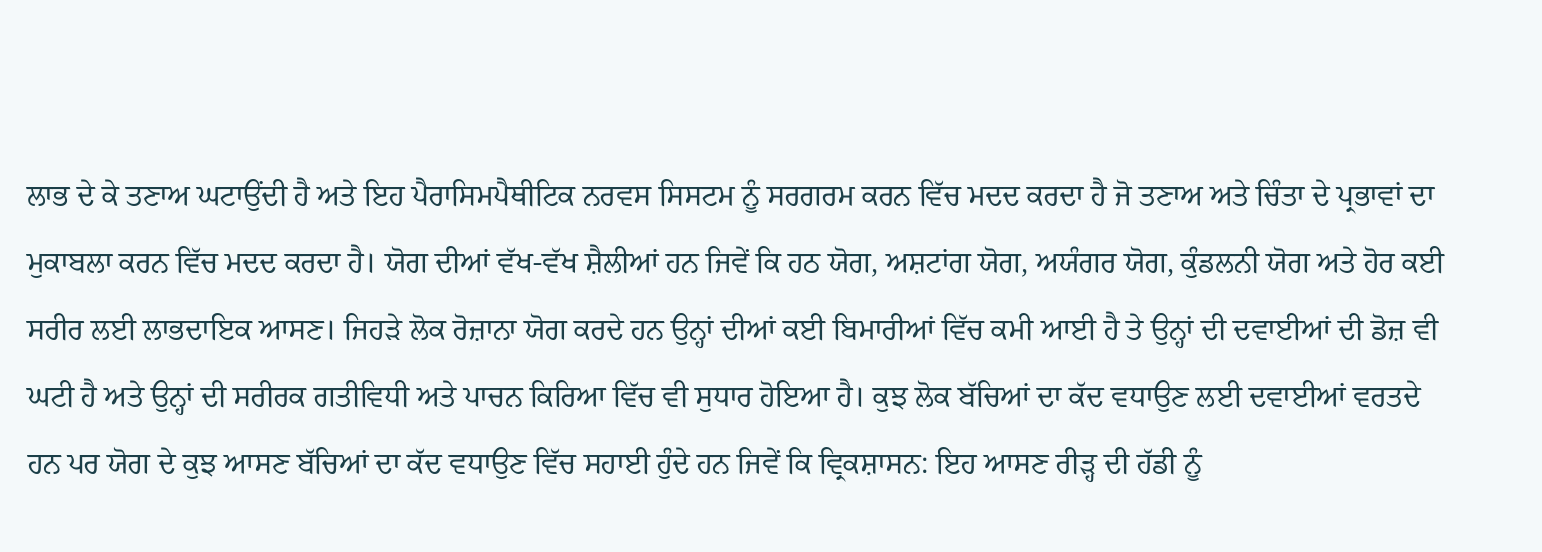ਲਾਭ ਦੇ ਕੇ ਤਣਾਅ ਘਟਾਉਂਦੀ ਹੈ ਅਤੇ ਇਹ ਪੈਰਾਸਿਮਪੈਥੀਟਿਕ ਨਰਵਸ ਸਿਸਟਮ ਨੂੰ ਸਰਗਰਮ ਕਰਨ ਵਿੱਚ ਮਦਦ ਕਰਦਾ ਹੈ ਜੋ ਤਣਾਅ ਅਤੇ ਚਿੰਤਾ ਦੇ ਪ੍ਰਭਾਵਾਂ ਦਾ ਮੁਕਾਬਲਾ ਕਰਨ ਵਿੱਚ ਮਦਦ ਕਰਦਾ ਹੈ। ਯੋਗ ਦੀਆਂ ਵੱਖ-ਵੱਖ ਸ਼ੈਲੀਆਂ ਹਨ ਜਿਵੇਂ ਕਿ ਹਠ ਯੋਗ, ਅਸ਼ਟਾਂਗ ਯੋਗ, ਅਯੰਗਰ ਯੋਗ, ਕੁੰਡਲਨੀ ਯੋਗ ਅਤੇ ਹੋਰ ਕਈ ਸਰੀਰ ਲਈ ਲਾਭਦਾਇਕ ਆਸਣ। ਜਿਹੜੇ ਲੋਕ ਰੋਜ਼ਾਨਾ ਯੋਗ ਕਰਦੇ ਹਨ ਉਨ੍ਹਾਂ ਦੀਆਂ ਕਈ ਬਿਮਾਰੀਆਂ ਵਿੱਚ ਕਮੀ ਆਈ ਹੈ ਤੇ ਉਨ੍ਹਾਂ ਦੀ ਦਵਾਈਆਂ ਦੀ ਡੋਜ਼ ਵੀ ਘਟੀ ਹੈ ਅਤੇ ਉਨ੍ਹਾਂ ਦੀ ਸਰੀਰਕ ਗਤੀਵਿਧੀ ਅਤੇ ਪਾਚਨ ਕਿਰਿਆ ਵਿੱਚ ਵੀ ਸੁਧਾਰ ਹੋਇਆ ਹੈ। ਕੁਝ ਲੋਕ ਬੱਚਿਆਂ ਦਾ ਕੱਦ ਵਧਾਉਣ ਲਈ ਦਵਾਈਆਂ ਵਰਤਦੇ ਹਨ ਪਰ ਯੋਗ ਦੇ ਕੁਝ ਆਸਣ ਬੱਚਿਆਂ ਦਾ ਕੱਦ ਵਧਾਉਣ ਵਿੱਚ ਸਹਾਈ ਹੁੰਦੇ ਹਨ ਜਿਵੇਂ ਕਿ ਵ੍ਰਿਕਸ਼ਾਸਨ: ਇਹ ਆਸਣ ਰੀੜ੍ਹ ਦੀ ਹੱਡੀ ਨੂੰ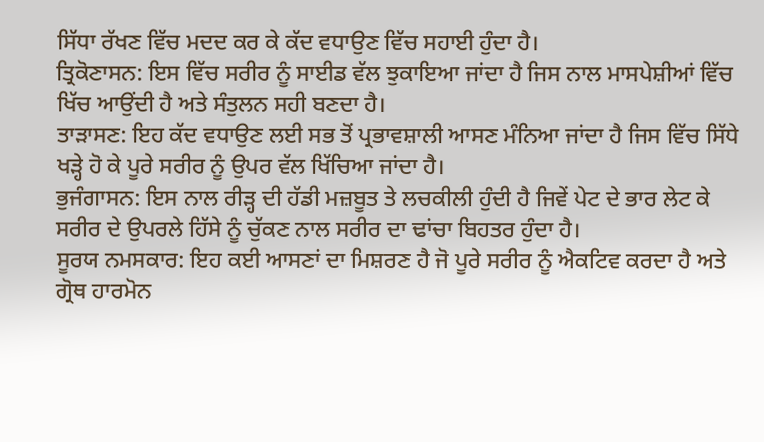ਸਿੱਧਾ ਰੱਖਣ ਵਿੱਚ ਮਦਦ ਕਰ ਕੇ ਕੱਦ ਵਧਾਉਣ ਵਿੱਚ ਸਹਾਈ ਹੁੰਦਾ ਹੈ।
ਤ੍ਰਿਕੋਣਾਸਨ: ਇਸ ਵਿੱਚ ਸਰੀਰ ਨੂੰ ਸਾਈਡ ਵੱਲ ਝੁਕਾਇਆ ਜਾਂਦਾ ਹੈ ਜਿਸ ਨਾਲ ਮਾਸਪੇਸ਼ੀਆਂ ਵਿੱਚ ਖਿੱਚ ਆਉਂਦੀ ਹੈ ਅਤੇ ਸੰਤੁਲਨ ਸਹੀ ਬਣਦਾ ਹੈ।
ਤਾੜਾਸਣ: ਇਹ ਕੱਦ ਵਧਾਉਣ ਲਈ ਸਭ ਤੋਂ ਪ੍ਰਭਾਵਸ਼ਾਲੀ ਆਸਣ ਮੰਨਿਆ ਜਾਂਦਾ ਹੈ ਜਿਸ ਵਿੱਚ ਸਿੱਧੇ ਖੜ੍ਹੇ ਹੋ ਕੇ ਪੂਰੇ ਸਰੀਰ ਨੂੰ ਉਪਰ ਵੱਲ ਖਿੱਚਿਆ ਜਾਂਦਾ ਹੈ।
ਭੁਜੰਗਾਸਨ: ਇਸ ਨਾਲ ਰੀੜ੍ਹ ਦੀ ਹੱਡੀ ਮਜ਼ਬੂਤ ਤੇ ਲਚਕੀਲੀ ਹੁੰਦੀ ਹੈ ਜਿਵੇਂ ਪੇਟ ਦੇ ਭਾਰ ਲੇਟ ਕੇ ਸਰੀਰ ਦੇ ਉਪਰਲੇ ਹਿੱਸੇ ਨੂੰ ਚੁੱਕਣ ਨਾਲ ਸਰੀਰ ਦਾ ਢਾਂਚਾ ਬਿਹਤਰ ਹੁੰਦਾ ਹੈ।
ਸੂਰਯ ਨਮਸਕਾਰ: ਇਹ ਕਈ ਆਸਣਾਂ ਦਾ ਮਿਸ਼ਰਣ ਹੈ ਜੋ ਪੂਰੇ ਸਰੀਰ ਨੂੰ ਐਕਟਿਵ ਕਰਦਾ ਹੈ ਅਤੇ ਗ੍ਰੋਥ ਹਾਰਮੋਨ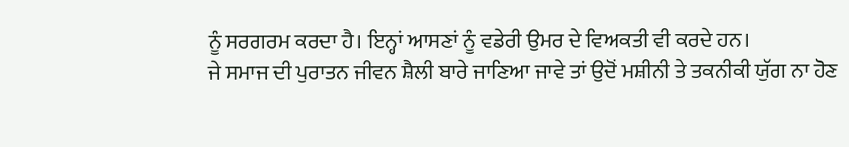ਨੂੰ ਸਰਗਰਮ ਕਰਦਾ ਹੈ। ਇਨ੍ਹਾਂ ਆਸਣਾਂ ਨੂੰ ਵਡੇਰੀ ਉਮਰ ਦੇ ਵਿਅਕਤੀ ਵੀ ਕਰਦੇ ਹਨ।
ਜੇ ਸਮਾਜ ਦੀ ਪੁਰਾਤਨ ਜੀਵਨ ਸ਼ੈਲੀ ਬਾਰੇ ਜਾਣਿਆ ਜਾਵੇ ਤਾਂ ਉਦੋਂ ਮਸ਼ੀਨੀ ਤੇ ਤਕਨੀਕੀ ਯੁੱਗ ਨਾ ਹੋਣ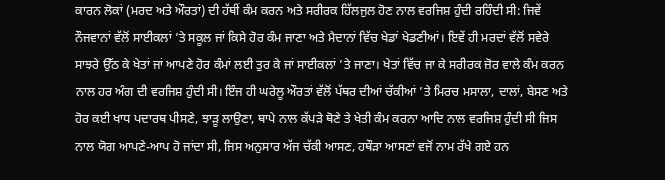ਕਾਰਨ ਲੋਕਾਂ (ਮਰਦ ਅਤੇ ਔਰਤਾਂ) ਦੀ ਹੱਥੀਂ ਕੰਮ ਕਰਨ ਅਤੇ ਸਰੀਰਕ ਹਿੱਲਜੁਲ ਹੋਣ ਨਾਲ ਵਰਜਿਸ਼ ਹੁੰਦੀ ਰਹਿੰਦੀ ਸੀ: ਜਿਵੇਂ ਨੌਜਵਾਨਾਂ ਵੱਲੋਂ ਸਾਈਕਲਾਂ ’ਤੇ ਸਕੂਲ ਜਾਂ ਕਿਸੇ ਹੋਰ ਕੰਮ ਜਾਣਾ ਅਤੇ ਮੈਦਾਨਾਂ ਵਿੱਚ ਖੇਡਾਂ ਖੇਡਣੀਆਂ। ਇਵੇਂ ਹੀ ਮਰਦਾਂ ਵੱਲੋਂ ਸਵੇਰੇ ਸਾਝਰੇ ਉੱਠ ਕੇ ਖੇਤਾਂ ਜਾਂ ਆਪਣੇ ਹੋਰ ਕੰਮਾਂ ਲਈ ਤੁਰ ਕੇ ਜਾਂ ਸਾਈਕਲਾਂ ’ਤੇ ਜਾਣਾ। ਖੇਤਾਂ ਵਿੱਚ ਜਾ ਕੇ ਸਰੀਰਕ ਜ਼ੋਰ ਵਾਲੇ ਕੰਮ ਕਰਨ ਨਾਲ ਹਰ ਅੰਗ ਦੀ ਵਰਜਿਸ਼ ਹੁੰਦੀ ਸੀ। ਇੰਜ ਹੀ ਘਰੇਲੂ ਔਰਤਾਂ ਵੱਲੋਂ ਪੱਥਰ ਦੀਆਂ ਚੱਕੀਆਂ ’ਤੇ ਮਿਰਚ ਮਸਾਲਾ, ਦਾਲਾਂ, ਬੇਸਣ ਅਤੇ ਹੋਰ ਕਈ ਖਾਧ ਪਦਾਰਥ ਪੀਸਣੇ, ਝਾੜੂ ਲਾਉਣਾ, ਥਾਪੇ ਨਾਲ ਕੱਪੜੇ ਥੋਣੇ ਤੇ ਖੇਤੀ ਕੰਮ ਕਰਨਾ ਆਦਿ ਨਾਲ ਵਰਜਿਸ਼ ਹੁੰਦੀ ਸੀ ਜਿਸ ਨਾਲ ਯੋਗ ਆਪਣੇ-ਆਪ ਹੋ ਜਾਂਦਾ ਸੀ, ਜਿਸ ਅਨੁਸਾਰ ਅੱਜ ਚੱਕੀ ਆਸਣ, ਹਥੌੜਾ ਆਸਣਾਂ ਵਜੋਂ ਨਾਮ ਰੱਖੇ ਗਏ ਹਨ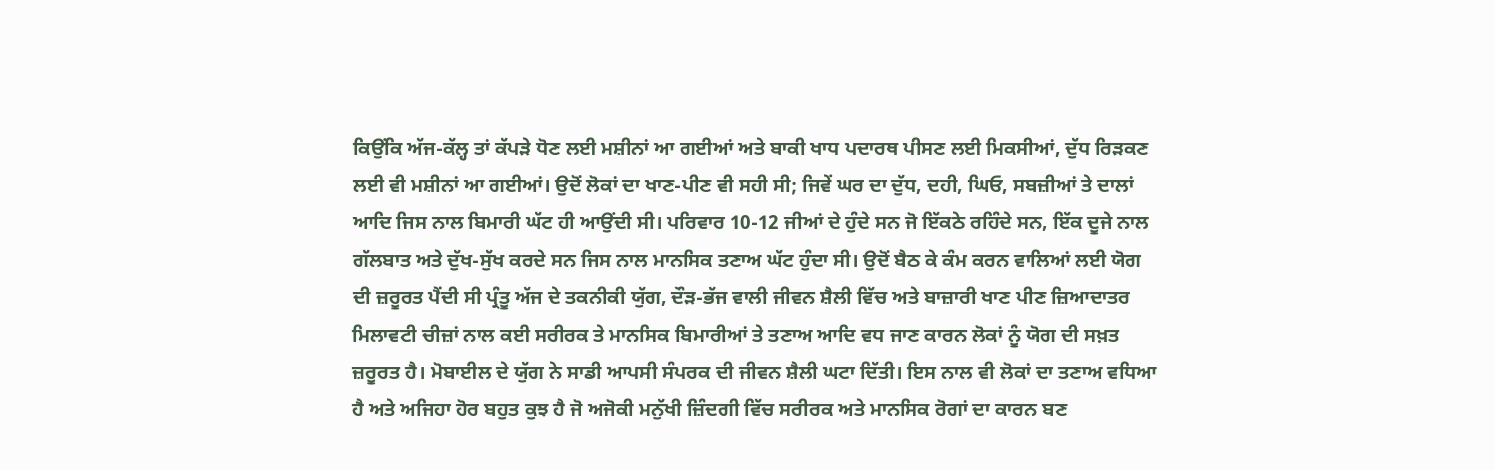ਕਿਉਂਕਿ ਅੱਜ-ਕੱਲ੍ਹ ਤਾਂ ਕੱਪੜੇ ਧੋਣ ਲਈ ਮਸ਼ੀਨਾਂ ਆ ਗਈਆਂ ਅਤੇ ਬਾਕੀ ਖਾਧ ਪਦਾਰਥ ਪੀਸਣ ਲਈ ਮਿਕਸੀਆਂ, ਦੁੱਧ ਰਿੜਕਣ ਲਈ ਵੀ ਮਸ਼ੀਨਾਂ ਆ ਗਈਆਂ। ਉਦੋਂ ਲੋਕਾਂ ਦਾ ਖਾਣ-ਪੀਣ ਵੀ ਸਹੀ ਸੀ; ਜਿਵੇਂ ਘਰ ਦਾ ਦੁੱਧ, ਦਹੀ, ਘਿਓ, ਸਬਜ਼ੀਆਂ ਤੇ ਦਾਲਾਂ ਆਦਿ ਜਿਸ ਨਾਲ ਬਿਮਾਰੀ ਘੱਟ ਹੀ ਆਉਂਦੀ ਸੀ। ਪਰਿਵਾਰ 10-12 ਜੀਆਂ ਦੇ ਹੁੰਦੇ ਸਨ ਜੋ ਇੱਕਠੇ ਰਹਿੰਦੇ ਸਨ, ਇੱਕ ਦੂਜੇ ਨਾਲ ਗੱਲਬਾਤ ਅਤੇ ਦੁੱਖ-ਸੁੱਖ ਕਰਦੇ ਸਨ ਜਿਸ ਨਾਲ ਮਾਨਸਿਕ ਤਣਾਅ ਘੱਟ ਹੁੰਦਾ ਸੀ। ਉਦੋਂ ਬੈਠ ਕੇ ਕੰਮ ਕਰਨ ਵਾਲਿਆਂ ਲਈ ਯੋਗ ਦੀ ਜ਼ਰੂਰਤ ਪੈਂਦੀ ਸੀ ਪ੍ਰੰਤੂ ਅੱਜ ਦੇ ਤਕਨੀਕੀ ਯੁੱਗ, ਦੌੜ-ਭੱਜ ਵਾਲੀ ਜੀਵਨ ਸ਼ੈਲੀ ਵਿੱਚ ਅਤੇ ਬਾਜ਼ਾਰੀ ਖਾਣ ਪੀਣ ਜ਼ਿਆਦਾਤਰ ਮਿਲਾਵਟੀ ਚੀਜ਼ਾਂ ਨਾਲ ਕਈ ਸਰੀਰਕ ਤੇ ਮਾਨਸਿਕ ਬਿਮਾਰੀਆਂ ਤੇ ਤਣਾਅ ਆਦਿ ਵਧ ਜਾਣ ਕਾਰਨ ਲੋਕਾਂ ਨੂੰ ਯੋਗ ਦੀ ਸਖ਼ਤ ਜ਼ਰੂਰਤ ਹੈ। ਮੋਬਾਈਲ ਦੇ ਯੁੱਗ ਨੇ ਸਾਡੀ ਆਪਸੀ ਸੰਪਰਕ ਦੀ ਜੀਵਨ ਸ਼ੈਲੀ ਘਟਾ ਦਿੱਤੀ। ਇਸ ਨਾਲ ਵੀ ਲੋਕਾਂ ਦਾ ਤਣਾਅ ਵਧਿਆ ਹੈ ਅਤੇ ਅਜਿਹਾ ਹੋਰ ਬਹੁਤ ਕੁਝ ਹੈ ਜੋ ਅਜੋਕੀ ਮਨੁੱਖੀ ਜ਼ਿੰਦਗੀ ਵਿੱਚ ਸਰੀਰਕ ਅਤੇ ਮਾਨਸਿਕ ਰੋਗਾਂ ਦਾ ਕਾਰਨ ਬਣ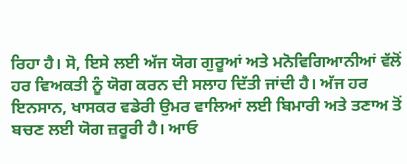ਰਿਹਾ ਹੈ। ਸੋ, ਇਸੇ ਲਈ ਅੱਜ ਯੋਗ ਗੁਰੂਆਂ ਅਤੇ ਮਨੋਵਿਗਿਆਨੀਆਂ ਵੱਲੋਂ ਹਰ ਵਿਅਕਤੀ ਨੂੰ ਯੋਗ ਕਰਨ ਦੀ ਸਲਾਹ ਦਿੱਤੀ ਜਾਂਦੀ ਹੈ। ਅੱਜ ਹਰ ਇਨਸਾਨ, ਖਾਸਕਰ ਵਡੇਰੀ ਉਮਰ ਵਾਲਿਆਂ ਲਈ ਬਿਮਾਰੀ ਅਤੇ ਤਣਾਅ ਤੋਂ ਬਚਣ ਲਈ ਯੋਗ ਜ਼ਰੂਰੀ ਹੈ। ਆਓ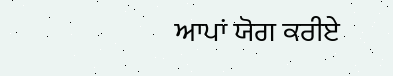ਆਪਾਂ ਯੋਗ ਕਰੀਏ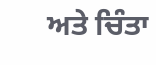ਅਤੇ ਚਿੰਤਾ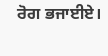ਰੋਗ ਭਜਾਈਏ।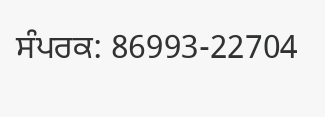ਸੰਪਰਕ: 86993-22704